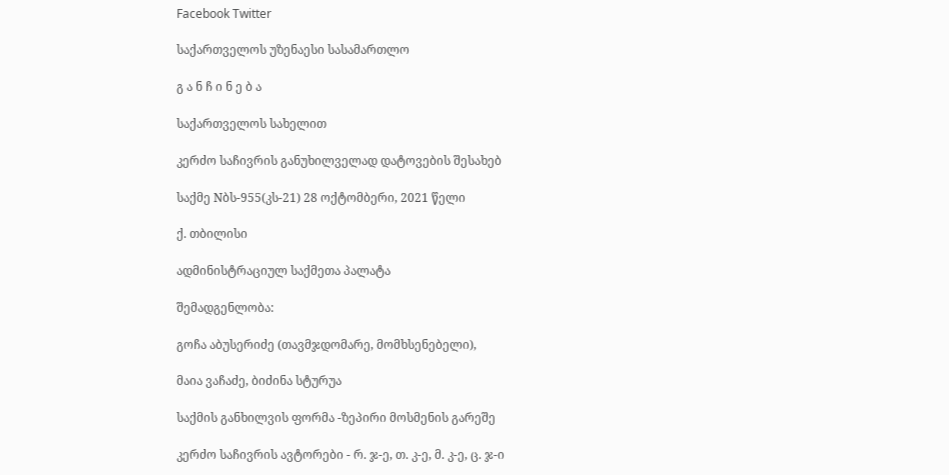Facebook Twitter

საქართველოს უზენაესი სასამართლო

გ ა ნ ჩ ი ნ ე ბ ა

საქართველოს სახელით

კერძო საჩივრის განუხილველად დატოვების შესახებ

საქმე Nბს-955(კს-21) 28 ოქტომბერი, 2021 წელი

ქ. თბილისი

ადმინისტრაციულ საქმეთა პალატა

შემადგენლობა:

გოჩა აბუსერიძე (თავმჯდომარე, მომხსენებელი),

მაია ვაჩაძე, ბიძინა სტურუა

საქმის განხილვის ფორმა -ზეპირი მოსმენის გარეშე

კერძო საჩივრის ავტორები - რ. ჯ-ე, თ. კ-ე, მ. კ-ე, ც. ჯ-ი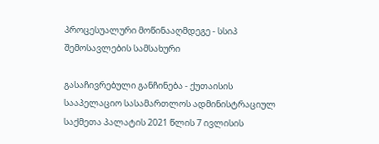პროცესუალური მოწინააღმდეგე - სსიპ შემოსავლების სამსახური

გასაჩივრებული განჩინება - ქუთაისის სააპელაციო სასამართლოს ადმინისტრაციულ საქმეთა პალატის 2021 წლის 7 ივლისის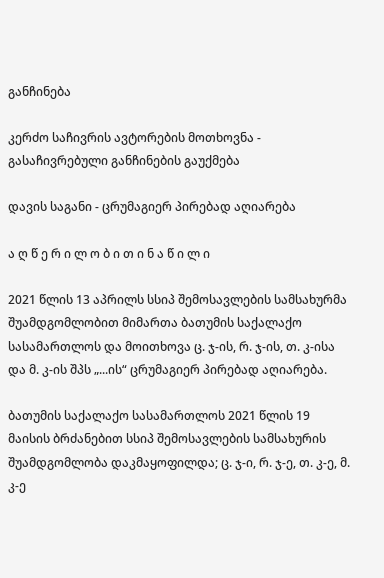განჩინება

კერძო საჩივრის ავტორების მოთხოვნა - გასაჩივრებული განჩინების გაუქმება

დავის საგანი - ცრუმაგიერ პირებად აღიარება

ა ღ წ ე რ ი ლ ო ბ ი თ ი ნ ა წ ი ლ ი

2021 წლის 13 აპრილს სსიპ შემოსავლების სამსახურმა შუამდგომლობით მიმართა ბათუმის საქალაქო სასამართლოს და მოითხოვა ც. ჯ-ის, რ. ჯ-ის, თ. კ-ისა და მ. კ-ის შპს „...ის“ ცრუმაგიერ პირებად აღიარება.

ბათუმის საქალაქო სასამართლოს 2021 წლის 19 მაისის ბრძანებით სსიპ შემოსავლების სამსახურის შუამდგომლობა დაკმაყოფილდა; ც. ჯ-ი, რ. ჯ-ე, თ. კ-ე, მ. კ-ე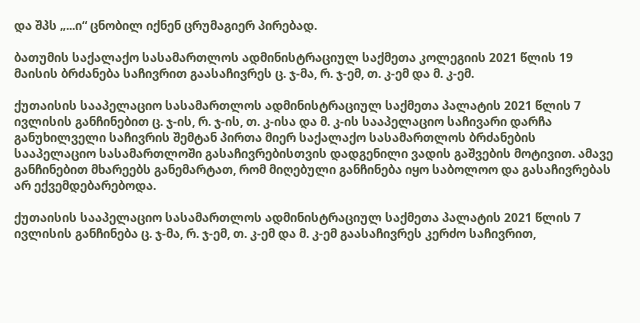და შპს „...ი“ ცნობილ იქნენ ცრუმაგიერ პირებად.

ბათუმის საქალაქო სასამართლოს ადმინისტრაციულ საქმეთა კოლეგიის 2021 წლის 19 მაისის ბრძანება საჩივრით გაასაჩივრეს ც. ჯ-მა, რ. ჯ-ემ, თ. კ-ემ და მ. კ-ემ.

ქუთაისის სააპელაციო სასამართლოს ადმინისტრაციულ საქმეთა პალატის 2021 წლის 7 ივლისის განჩინებით ც. ჯ-ის, რ. ჯ-ის, თ. კ-ისა და მ. კ-ის სააპელაციო საჩივარი დარჩა განუხილველი საჩივრის შემტან პირთა მიერ საქალაქო სასამართლოს ბრძანების სააპელაციო სასამართლოში გასაჩივრებისთვის დადგენილი ვადის გაშვების მოტივით. ამავე განჩინებით მხარეებს განემარტათ, რომ მიღებული განჩინება იყო საბოლოო და გასაჩივრებას არ ექვემდებარებოდა.

ქუთაისის სააპელაციო სასამართლოს ადმინისტრაციულ საქმეთა პალატის 2021 წლის 7 ივლისის განჩინება ც. ჯ-მა, რ. ჯ-ემ, თ. კ-ემ და მ. კ-ემ გაასაჩივრეს კერძო საჩივრით,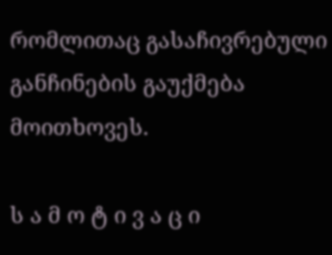რომლითაც გასაჩივრებული განჩინების გაუქმება მოითხოვეს.

ს ა მ ო ტ ი ვ ა ც ი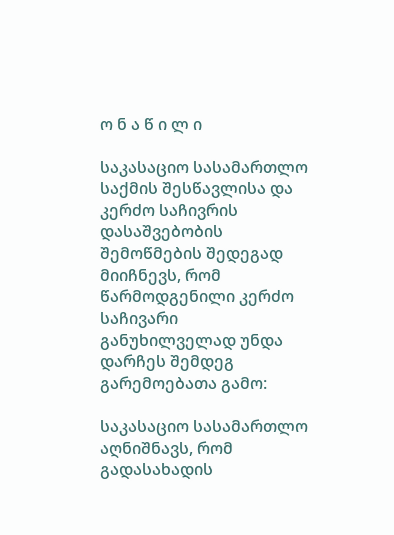ო ნ ა წ ი ლ ი

საკასაციო სასამართლო საქმის შესწავლისა და კერძო საჩივრის დასაშვებობის შემოწმების შედეგად მიიჩნევს, რომ წარმოდგენილი კერძო საჩივარი განუხილველად უნდა დარჩეს შემდეგ გარემოებათა გამო:

საკასაციო სასამართლო აღნიშნავს, რომ გადასახადის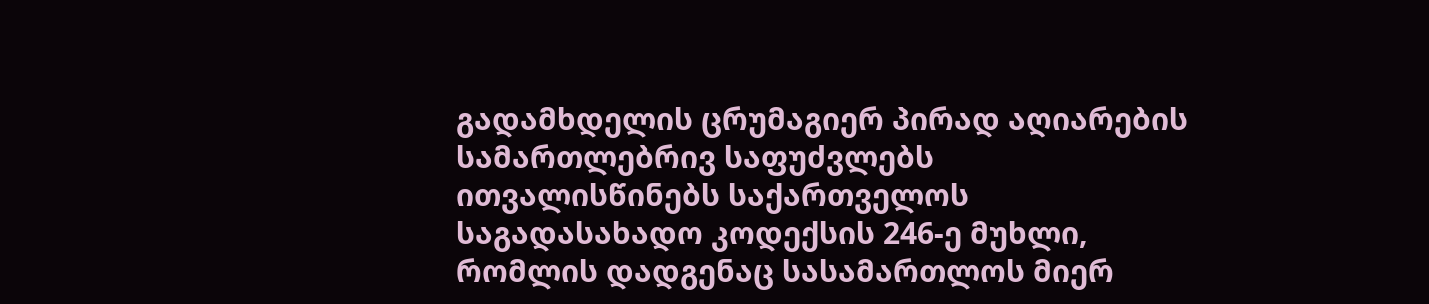გადამხდელის ცრუმაგიერ პირად აღიარების სამართლებრივ საფუძვლებს ითვალისწინებს საქართველოს საგადასახადო კოდექსის 246-ე მუხლი, რომლის დადგენაც სასამართლოს მიერ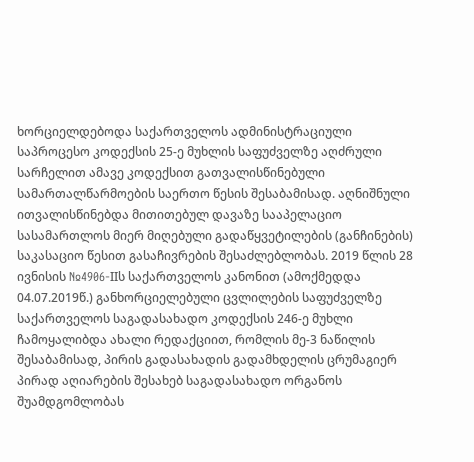ხორციელდებოდა საქართველოს ადმინისტრაციული საპროცესო კოდექსის 25-ე მუხლის საფუძველზე აღძრული სარჩელით ამავე კოდექსით გათვალისწინებული სამართალწარმოების საერთო წესის შესაბამისად. აღნიშნული ითვალისწინებდა მითითებულ დავაზე სააპელაციო სასამართლოს მიერ მიღებული გადაწყვეტილების (განჩინების) საკასაციო წესით გასაჩივრების შესაძლებლობას. 2019 წლის 28 ივნისის №4906-IIს საქართველოს კანონით (ამოქმედდა 04.07.2019წ.) განხორციელებული ცვლილების საფუძველზე საქართველოს საგადასახადო კოდექსის 246-ე მუხლი ჩამოყალიბდა ახალი რედაქციით, რომლის მე-3 ნაწილის შესაბამისად, პირის გადასახადის გადამხდელის ცრუმაგიერ პირად აღიარების შესახებ საგადასახადო ორგანოს შუამდგომლობას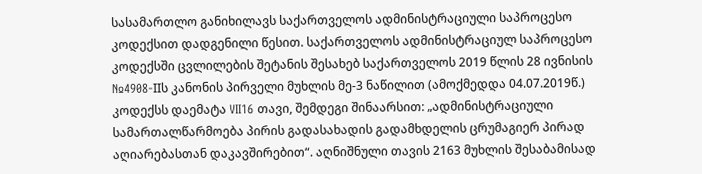სასამართლო განიხილავს საქართველოს ადმინისტრაციული საპროცესო კოდექსით დადგენილი წესით. საქართველოს ადმინისტრაციულ საპროცესო კოდექსში ცვლილების შეტანის შესახებ საქართველოს 2019 წლის 28 ივნისის №4908-IIს კანონის პირველი მუხლის მე-3 ნაწილით (ამოქმედდა 04.07.2019წ.) კოდექსს დაემატა VII16 თავი, შემდეგი შინაარსით: „ადმინისტრაციული სამართალწარმოება პირის გადასახადის გადამხდელის ცრუმაგიერ პირად აღიარებასთან დაკავშირებით“. აღნიშნული თავის 2163 მუხლის შესაბამისად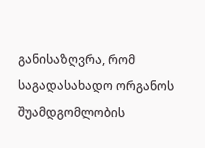განისაზღვრა, რომ საგადასახადო ორგანოს შუამდგომლობის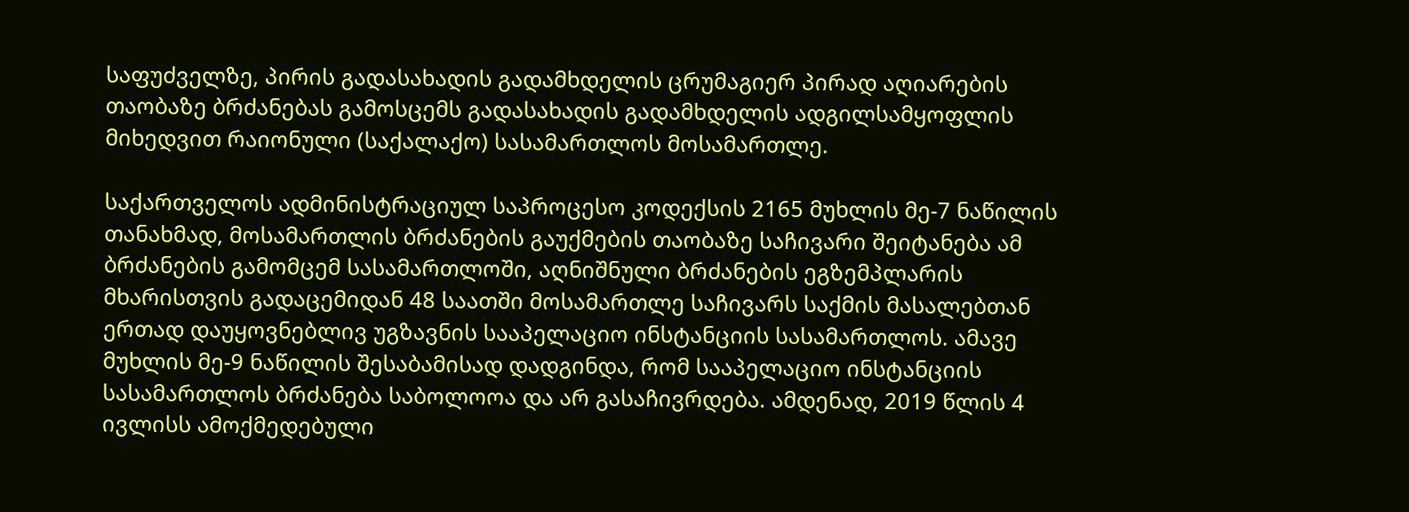საფუძველზე, პირის გადასახადის გადამხდელის ცრუმაგიერ პირად აღიარების თაობაზე ბრძანებას გამოსცემს გადასახადის გადამხდელის ადგილსამყოფლის მიხედვით რაიონული (საქალაქო) სასამართლოს მოსამართლე.

საქართველოს ადმინისტრაციულ საპროცესო კოდექსის 2165 მუხლის მე-7 ნაწილის თანახმად, მოსამართლის ბრძანების გაუქმების თაობაზე საჩივარი შეიტანება ამ ბრძანების გამომცემ სასამართლოში, აღნიშნული ბრძანების ეგზემპლარის მხარისთვის გადაცემიდან 48 საათში მოსამართლე საჩივარს საქმის მასალებთან ერთად დაუყოვნებლივ უგზავნის სააპელაციო ინსტანციის სასამართლოს. ამავე მუხლის მე-9 ნაწილის შესაბამისად დადგინდა, რომ სააპელაციო ინსტანციის სასამართლოს ბრძანება საბოლოოა და არ გასაჩივრდება. ამდენად, 2019 წლის 4 ივლისს ამოქმედებული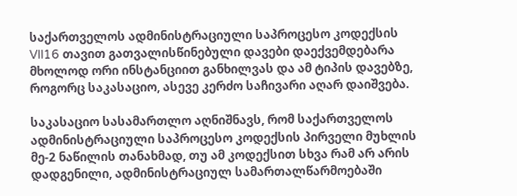საქართველოს ადმინისტრაციული საპროცესო კოდექსის VII16 თავით გათვალისწინებული დავები დაექვემდებარა მხოლოდ ორი ინსტანციით განხილვას და ამ ტიპის დავებზე, როგორც საკასაციო, ასევე კერძო საჩივარი აღარ დაიშვება.

საკასაციო სასამართლო აღნიშნავს, რომ საქართველოს ადმინისტრაციული საპროცესო კოდექსის პირველი მუხლის მე-2 ნაწილის თანახმად, თუ ამ კოდექსით სხვა რამ არ არის დადგენილი, ადმინისტრაციულ სამართალწარმოებაში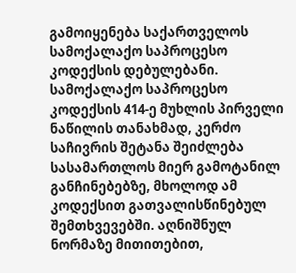გამოიყენება საქართველოს სამოქალაქო საპროცესო კოდექსის დებულებანი. სამოქალაქო საპროცესო კოდექსის 414-ე მუხლის პირველი ნაწილის თანახმად, კერძო საჩივრის შეტანა შეიძლება სასამართლოს მიერ გამოტანილ განჩინებებზე, მხოლოდ ამ კოდექსით გათვალისწინებულ შემთხვევებში. აღნიშნულ ნორმაზე მითითებით,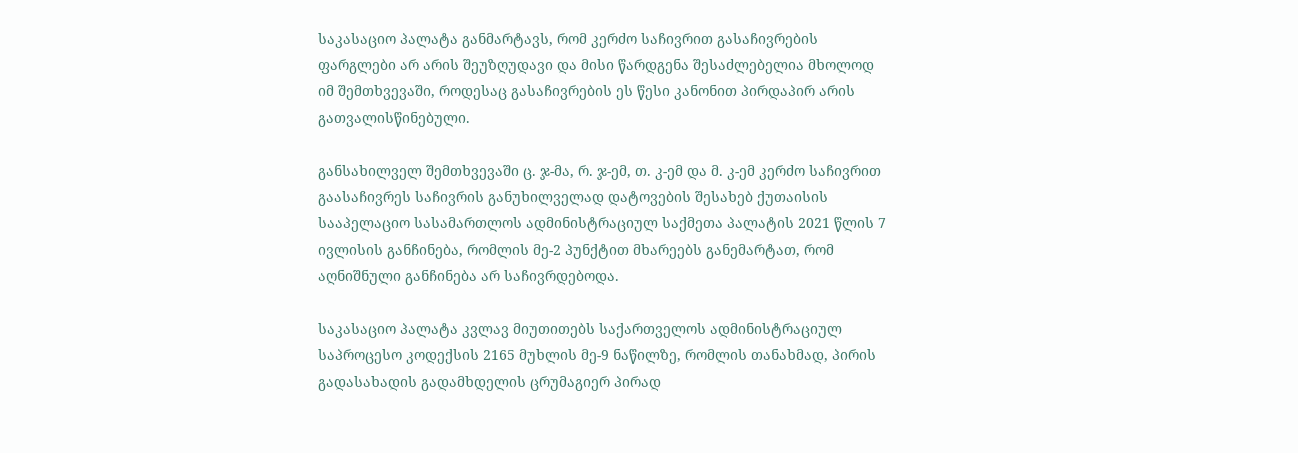საკასაციო პალატა განმარტავს, რომ კერძო საჩივრით გასაჩივრების ფარგლები არ არის შეუზღუდავი და მისი წარდგენა შესაძლებელია მხოლოდ იმ შემთხვევაში, როდესაც გასაჩივრების ეს წესი კანონით პირდაპირ არის გათვალისწინებული.

განსახილველ შემთხვევაში ც. ჯ-მა, რ. ჯ-ემ, თ. კ-ემ და მ. კ-ემ კერძო საჩივრით გაასაჩივრეს საჩივრის განუხილველად დატოვების შესახებ ქუთაისის სააპელაციო სასამართლოს ადმინისტრაციულ საქმეთა პალატის 2021 წლის 7 ივლისის განჩინება, რომლის მე-2 პუნქტით მხარეებს განემარტათ, რომ აღნიშნული განჩინება არ საჩივრდებოდა.

საკასაციო პალატა კვლავ მიუთითებს საქართველოს ადმინისტრაციულ საპროცესო კოდექსის 2165 მუხლის მე-9 ნაწილზე, რომლის თანახმად, პირის გადასახადის გადამხდელის ცრუმაგიერ პირად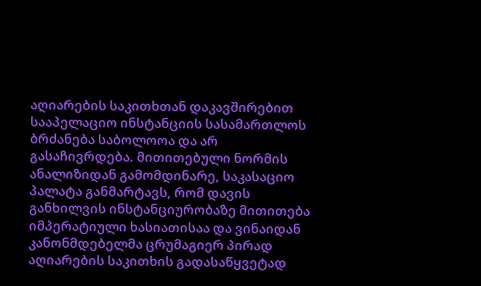აღიარების საკითხთან დაკავშირებით სააპელაციო ინსტანციის სასამართლოს ბრძანება საბოლოოა და არ გასაჩივრდება. მითითებული ნორმის ანალიზიდან გამომდინარე, საკასაციო პალატა განმარტავს, რომ დავის განხილვის ინსტანციურობაზე მითითება იმპერატიული ხასიათისაა და ვინაიდან კანონმდებელმა ცრუმაგიერ პირად აღიარების საკითხის გადასაწყვეტად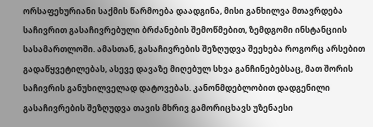ორსაფეხურიანი საქმის წარმოება დაადგინა, მისი განხილვა მთავრდება საჩივრით გასაჩივრებული ბრძანების შემოწმებით, ზემდგომი ინსტანციის სასამართლოში. ამასთან, გასაჩივრების შეზღუდვა შეეხება როგორც არსებით გადაწყვეტილებას, ასევე დავაზე მიღებულ სხვა განჩინებებსაც, მათ შორის საჩივრის განუხილველად დატოვებას. კანონმდებლობით დადგენილი გასაჩივრების შეზღუდვა თავის მხრივ გამორიცხავს უზენაესი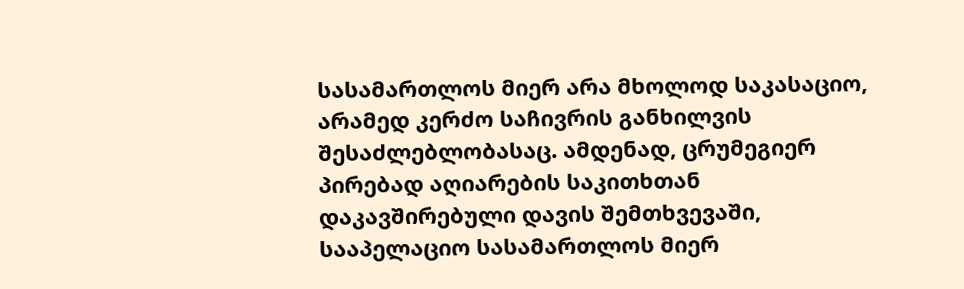სასამართლოს მიერ არა მხოლოდ საკასაციო, არამედ კერძო საჩივრის განხილვის შესაძლებლობასაც. ამდენად, ცრუმეგიერ პირებად აღიარების საკითხთან დაკავშირებული დავის შემთხვევაში, სააპელაციო სასამართლოს მიერ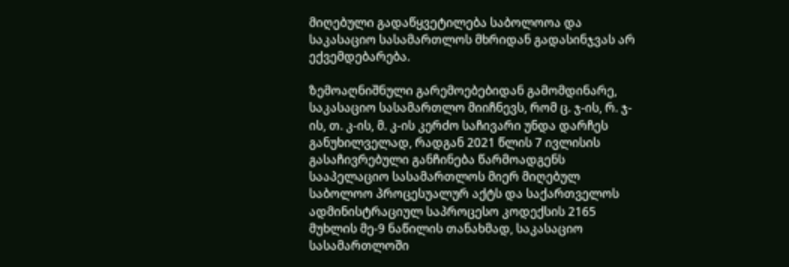მიღებული გადაწყვეტილება საბოლოოა და საკასაციო სასამართლოს მხრიდან გადასინჯვას არ ექვემდებარება.

ზემოაღნიშნული გარემოებებიდან გამომდინარე, საკასაციო სასამართლო მიიჩნევს, რომ ც. ჯ-ის, რ. ჯ-ის, თ. კ-ის, მ. კ-ის კერძო საჩივარი უნდა დარჩეს განუხილველად, რადგან 2021 წლის 7 ივლისის გასაჩივრებული განჩინება წარმოადგენს სააპელაციო სასამართლოს მიერ მიღებულ საბოლოო პროცესუალურ აქტს და საქართველოს ადმინისტრაციულ საპროცესო კოდექსის 2165 მუხლის მე-9 ნაწილის თანახმად, საკასაციო სასამართლოში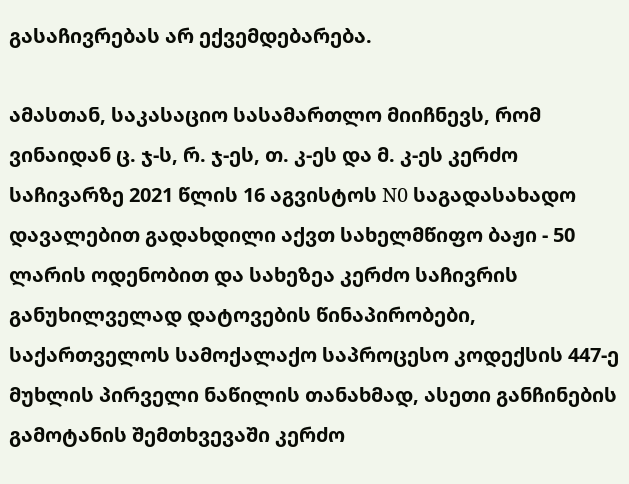გასაჩივრებას არ ექვემდებარება.

ამასთან, საკასაციო სასამართლო მიიჩნევს, რომ ვინაიდან ც. ჯ-ს, რ. ჯ-ეს, თ. კ-ეს და მ. კ-ეს კერძო საჩივარზე 2021 წლის 16 აგვისტოს N0 საგადასახადო დავალებით გადახდილი აქვთ სახელმწიფო ბაჟი - 50 ლარის ოდენობით და სახეზეა კერძო საჩივრის განუხილველად დატოვების წინაპირობები, საქართველოს სამოქალაქო საპროცესო კოდექსის 447-ე მუხლის პირველი ნაწილის თანახმად, ასეთი განჩინების გამოტანის შემთხვევაში კერძო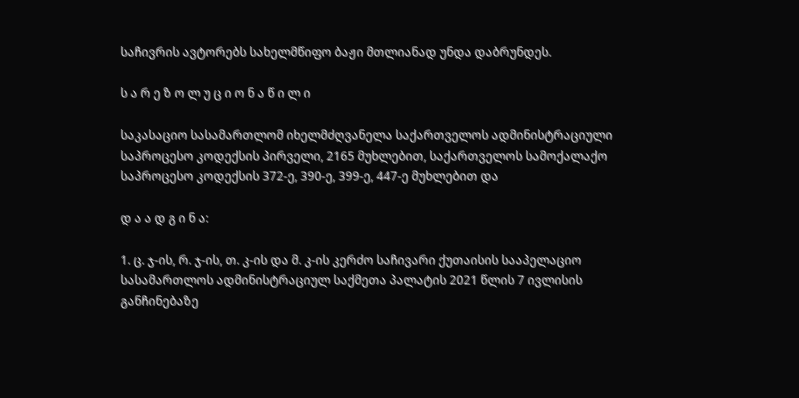საჩივრის ავტორებს სახელმწიფო ბაჟი მთლიანად უნდა დაბრუნდეს.

ს ა რ ე ზ ო ლ უ ც ი ო ნ ა წ ი ლ ი

საკასაციო სასამართლომ იხელმძღვანელა საქართველოს ადმინისტრაციული საპროცესო კოდექსის პირველი, 2165 მუხლებით, საქართველოს სამოქალაქო საპროცესო კოდექსის 372-ე, 390-ე, 399-ე, 447-ე მუხლებით და

დ ა ა დ გ ი ნ ა:

1. ც. ჯ-ის, რ. ჯ-ის, თ. კ-ის და მ. კ-ის კერძო საჩივარი ქუთაისის სააპელაციო სასამართლოს ადმინისტრაციულ საქმეთა პალატის 2021 წლის 7 ივლისის განჩინებაზე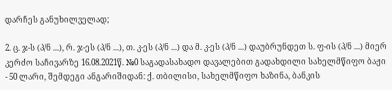დარჩეს განუხილველად;

2. ც. ჯ-ს (პ/ნ ...), რ. ჯ-ეს (პ/ნ ...), თ. კ-ეს (პ/ნ ...) და მ. კ-ეს (პ/ნ ...) დაუბრუნდეთ ს. ფ-ის (პ/ნ ...) მიერ კერძო საჩივარზე 16.08.2021წ. №0 საგადასახადო დავალებით გადახდილი სახელმწიფო ბაჟი - 50 ლარი, შემდეგი ანგარიშიდან: ქ. თბილისი, სახელმწიფო ხაზინა, ბანკის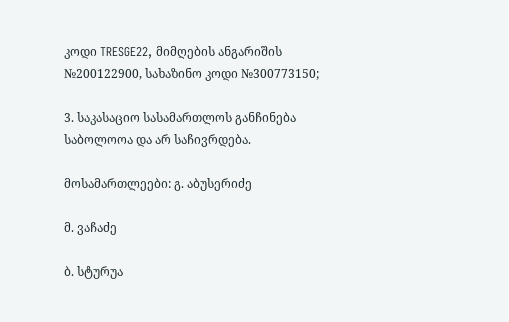კოდი TRESGE22, მიმღების ანგარიშის №200122900, სახაზინო კოდი №300773150;

3. საკასაციო სასამართლოს განჩინება საბოლოოა და არ საჩივრდება.

მოსამართლეები: გ. აბუსერიძე

მ. ვაჩაძე

ბ. სტურუა